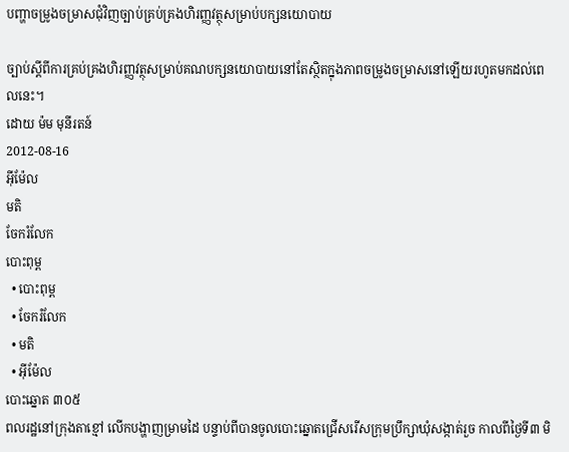បញ្ហាចម្រូងចម្រាសជុំវិញច្បាប់គ្រប់គ្រងហិរញ្ញវត្ថុសម្រាប់បក្សនយោបាយ

ច្បាប់ស្ដីពីការគ្រប់គ្រងហិរញ្ញវត្ថុសម្រាប់គណបក្សនយោបាយនៅតែស្ថិតក្នុងភាពចម្រូងចម្រាសនៅឡើយរហូតមកដល់ពេលនេះ។
ដោយ ម៉ម មុនីរតន៍
2012-08-16
អ៊ីម៉ែល
មតិ
ចែករំលែក
បោះពុម្ព
  • បោះពុម្ព
  • ចែករំលែក
  • មតិ
  • អ៊ីម៉ែល
បោះឆ្នោត ៣០៥
ពលរដ្ឋនៅក្រុងតាខ្មៅ លើកបង្ហាញម្រាមដៃ បន្ទាប់ពីបានចូលបោះឆ្នោតជ្រើសរើសក្រុមប្រឹក្សាឃុំសង្កាត់រួច កាលពីថ្ងៃទី៣ មិ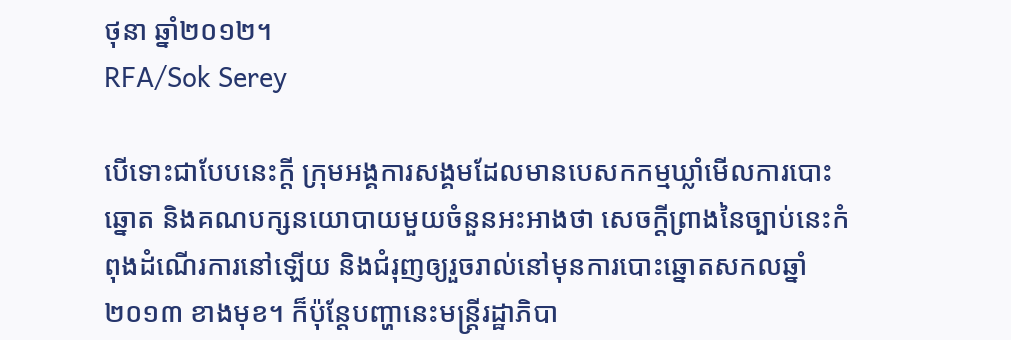ថុនា ឆ្នាំ២០១២។
RFA/Sok Serey

បើទោះជាបែបនេះក្តី ក្រុមអង្គការសង្គមដែលមានបេសកកម្មឃ្លាំមើលការបោះឆ្នោត និងគណបក្សនយោបាយមួយចំនួនអះអាងថា សេចក្ដីព្រាងនៃច្បាប់នេះកំពុងដំណើរការនៅឡើយ និងជំរុញឲ្យរួចរាល់នៅមុនការបោះឆ្នោតសកលឆ្នាំ២០១៣ ខាងមុខ។ ក៏ប៉ុន្តែបញ្ហានេះមន្រ្តីរដ្ឋាភិបា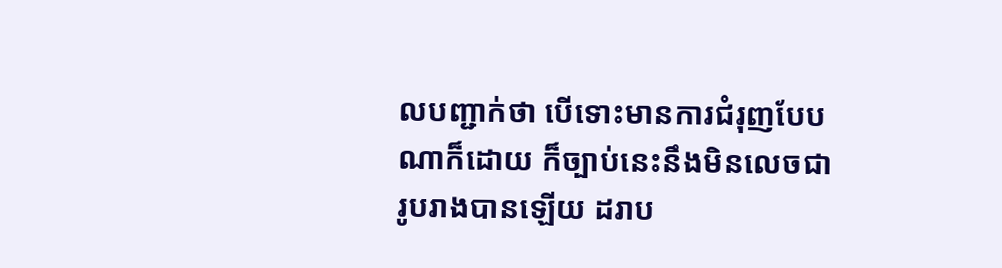លបញ្ជាក់ថា បើទោះមានការជំរុញបែបណាក៏ដោយ ក៏ច្បាប់នេះនឹងមិនលេចជារូបរាងបានឡើយ ដរាប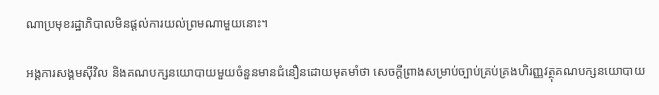ណាប្រមុខរដ្ឋាភិបាលមិនផ្ដល់ការយល់ព្រមណាមួយនោះ។

អង្គការសង្គមស៊ីវិល និងគណបក្សនយោបាយមួយចំនួនមានជំនឿនដោយមុតមាំថា សេចក្ដីព្រាងសម្រាប់ច្បាប់គ្រប់គ្រងហិរញ្ញវត្ថុគណបក្សនយោបាយ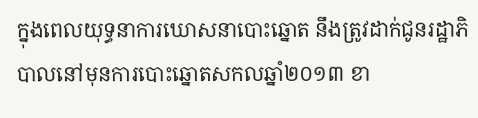ក្នុងពេលយុទ្ធនាការឃោសនាបោះឆ្នោត នឹងត្រូវដាក់ជូនរដ្ឋាភិបាលនៅមុនការបោះឆ្នោតសកលឆ្នាំ២០១៣ ខា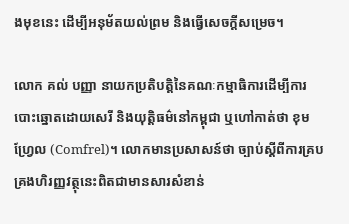ងមុខនេះ ដើម្បីអនុម័តយល់ព្រម និងធ្វើសេចក្ដីសម្រេច។

លោក គល់ បញ្ញា នាយកប្រតិបត្តិនៃគណៈកម្មាធិការដើម្បីការបោះឆ្នោតដោយសេរី និងយុត្តិធម៌នៅកម្ពុជា ឬហៅកាត់ថា ខុមហ្វ្រែល (Comfrel)។ លោកមានប្រសាសន៍ថា ច្បាប់ស្ដីពីការគ្របគ្រងហិរញ្ញវត្ថុនេះពិតជាមានសារសំខាន់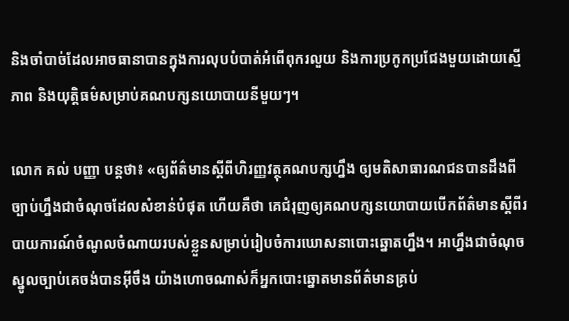និងចាំបាច់ដែលអាចធានាបានក្នុងការលុបបំបាត់អំពើពុករលួយ និងការប្រកូកប្រជែងមួយដោយស្មើភាព និងយុត្តិធម៌សម្រាប់គណបក្សនយោបាយនីមួយៗ។

លោក គល់ បញ្ញា បន្តថា៖ «ឲ្យព័ត៌មានស្ដីពីហិរញ្ញវត្ថុគណបក្សហ្នឹង ឲ្យមតិសាធារណជនបានដឹងពីច្បាប់ហ្នឹងជាចំណុចដែលសំខាន់បំផុត ហើយគឺថា គេជំរុញឲ្យគណបក្សនយោបាយបើកព័ត៌មានស្តីពីរបាយការណ៍ចំណូលចំណាយរបស់ខ្លួនសម្រាប់រៀបចំការឃោសនាបោះឆ្នោតហ្នឹង។ អាហ្នឹងជាចំណុចស្នូលច្បាប់គេចង់បានអ៊ីចឹង យ៉ាងហោចណាស់ក៏អ្នកបោះឆ្នោតមានព័ត៌មានគ្រប់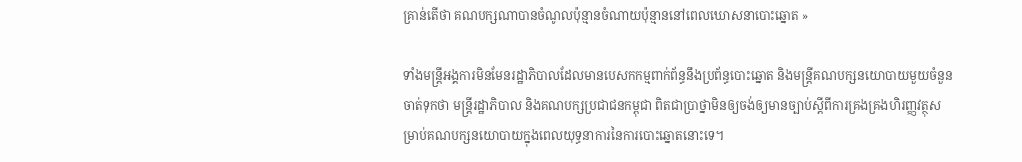គ្រាន់តើថា គណបក្សណាបានចំណូលប៉ុន្មានចំណាយប៉ុន្មាននៅពេលឃោសនាបោះឆ្នោត »

ទាំងមន្ត្រីអង្គការមិនមែនរដ្ឋាភិបាលដែលមានបេសកកម្មពាក់ព័ន្ធនឹងប្រព័ន្ធបោះឆ្នោត និងមន្ត្រីគណបក្សនយោបាយមួយចំនួនចាត់ទុកថា មន្ត្រីរដ្ឋាភិបាល និងគណបក្សប្រជាជនកម្ពុជា ពិតជាប្រាថ្នាមិនឲ្យចង់ឲ្យមានច្បាប់ស្ដីពីការគ្រងគ្រងហិរញ្ញវត្ថុសម្រាប់គណបក្សនយោបាយក្នុងពេលយុទ្ធនាការនៃការបោះឆ្នោតនោះទេ។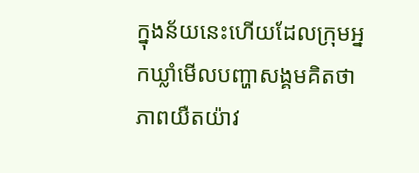ក្នុងន័យនេះហើយដែលក្រុមអ្នកឃ្លាំមើលបញ្ហាសង្គមគិតថា ភាពយឺតយ៉ាវ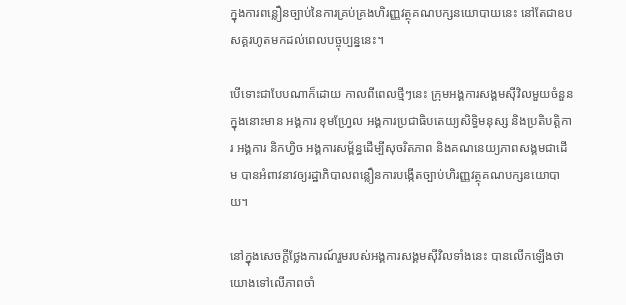ក្នុងការពន្លឿនច្បាប់នៃការគ្រប់គ្រងហិរញ្ញវត្ថុគណបក្សនយោបាយនេះ នៅតែជាឧបសគ្គរហូតមកដល់ពេលបច្ចុប្បន្ននេះ។

បើទោះជាបែបណាក៏ដោយ កាលពីពេលថ្មីៗនេះ ក្រុមអង្គការសង្គមស៊ីវិលមួយចំនួន ក្នុងនោះមាន អង្គការ ខុមហ្វ្រែល អង្គការប្រជាធិបតេយ្យសិទ្ធិមនុស្ស និងប្រតិបត្តិការ អង្គការ និកហ្វិច អង្គការសម្ព័ន្ធដើម្បីសុចរិតភាព និងគណនេយ្យភាពសង្គមជាដើម បានអំពាវនាវឲ្យរដ្ឋាភិបាលពន្លឿនការបង្កើតច្បាប់ហិរញ្ញវត្ថុគណបក្សនយោបាយ។

នៅក្នុងសេចក្ដីថ្លែងការណ៍រួមរបស់អង្គការសង្គមស៊ីវិលទាំងនេះ បានលើកឡើងថា យោងទៅលើភាពចាំ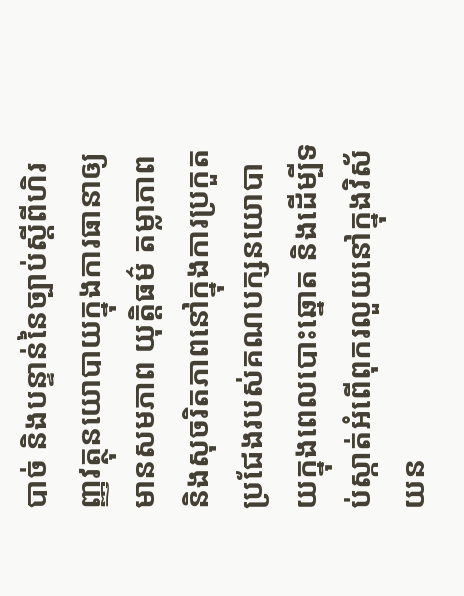បាច់ និងបន្ទាន់នៃច្បាប់ស្ដីពីហិរញ្ញវត្ថុនយោបាយក្នុងការធានាឲ្យមានសមភាព យុត្តិធម៌ តម្លាភាព និងសុចរិតភាពនៅក្នុងការប្រកួតប្រជែងរបស់គណបក្សនយោបាយក្នុងពេលបោះឆ្នោត និងដើម្បីទប់ស្កាត់អំពើពុករលួយនៅក្នុងវិស័យន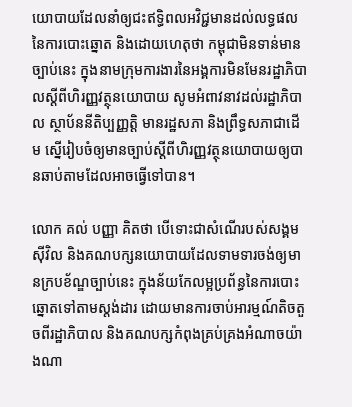យោបាយដែលនាំឲ្យជះឥទ្ធិពលអវិជ្ជមានដល់លទ្ធផលនៃការបោះឆ្នោត និងដោយហេតុថា កម្ពុជាមិនទាន់មានច្បាប់នេះ ក្នុងនាមក្រុមការងារនៃអង្គការមិនមែនរដ្ឋាភិបាលស្ដីពីហិរញ្ញវត្ថុនយោបាយ សូមអំពាវនាវដល់រដ្ឋាភិបាល ស្ថាប័ននីតិប្បញ្ញត្តិ មានរដ្ឋសភា និងព្រឹទ្ធសភាជាដើម ស្នើរៀបចំឲ្យមានច្បាប់ស្ដីពីហិរញ្ញវត្ថុនយោបាយឲ្យបានឆាប់តាមដែលអាចធ្វើទៅបាន។

លោក គល់ បញ្ញា គិតថា បើទោះជាសំណើរបស់សង្គមស៊ីវិល និងគណបក្សនយោបាយដែលទាមទារចង់ឲ្យមានក្របខ័ណ្ឌច្បាប់នេះ ក្នុងន័យកែលម្អប្រព័ន្ធនៃការបោះឆ្នោតទៅតាមស្តង់ដារ ដោយមានការចាប់អារម្មណ៍តិចតួចពីរដ្ឋាភិបាល និងគណបក្សកំពុងគ្រប់គ្រងអំណាចយ៉ាងណា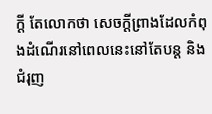ក្តី តែលោកថា សេចក្ដីព្រាងដែលកំពុងដំណើរនៅពេលនេះនៅតែបន្ត និងជំរុញ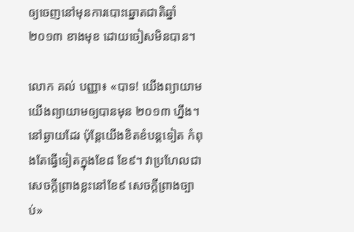ឲ្យចេញនៅមុនការបោះឆ្នោតជាតិឆ្នាំ២០១៣ ខាងមុខ ដោយចៀសមិនបាន។

លោក គល់ បញ្ញា៖ «បាទ! យើងព្យាយាម យើងព្យាយាមឲ្យបានមុន ២០១៣ ហ្នឹង។ នៅឆ្ងាយដែរ ប៉ុន្តែយើងខិតខំបន្តទៀត កំពុងតែធ្វើទៀតក្នុងខែ៨ ខែ៩។ វាប្រហែលជាសេចក្ដីព្រាងខ្លះនៅខែ៩ សេចក្ដីព្រាងច្បាប់»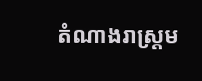តំណាងរាស្ត្រម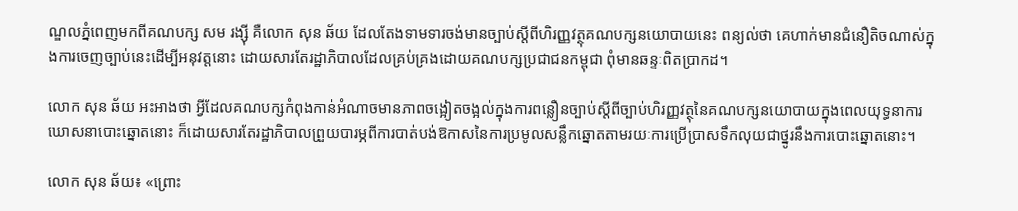ណ្ឌលភ្នំពេញមកពីគណបក្ស សម រង្ស៊ី គឺលោក សុន ឆ័យ ដែលតែងទាមទារចង់មានច្បាប់ស្ដីពីហិរញ្ញវត្ថុគណបក្សនយោបាយនេះ ពន្យល់ថា គេហាក់មានជំនឿតិចណាស់ក្នុងការចេញច្បាប់នេះដើម្បីអនុវត្តនោះ ដោយសារតែរដ្ឋាភិបាលដែលគ្រប់គ្រងដោយគណបក្សប្រជាជនកម្ពុជា ពុំមានឆន្ទៈពិតប្រាកដ។

លោក សុន ឆ័យ អះអាងថា អ្វីដែលគណបក្សកំពុងកាន់អំណាចមានភាពចង្អៀតចង្អល់ក្នុងការពន្លឿនច្បាប់ស្តីពីច្បាប់ហិរញ្ញវត្ថុនៃគណបក្សនយោបាយក្នុងពេលយុទ្ធនាការឃោសនាបោះឆ្នោតនោះ ក៏ដោយសារតែរដ្ឋាភិបាលព្រួយបារម្ភពីការបាត់បង់ឱកាសនៃការប្រមូលសន្លឹកឆ្នោតតាមរយៈការប្រើប្រាសទឹកលុយជាថ្នូរនឹងការបោះឆ្នោតនោះ។

លោក សុន ឆ័យ៖ «ព្រោះ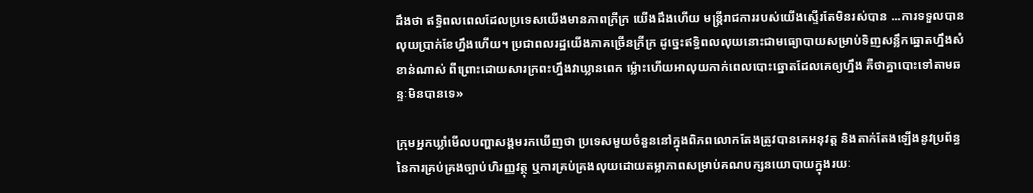ដឹងថា ឥទ្ធិពលពេលដែលប្រទេសយើងមានភាពក្រីក្រ យើងដឹងហើយ មន្ត្រីរាជការរបស់យើងស្ទើរតែមិនរស់បាន ...ការទទួលបានលុយប្រាក់ខែហ្នឹងហើយ។ ប្រជាពលរដ្ឋយើងភាគច្រើនក្រីក្រ ដូច្នេះឥទ្ធិពលលុយនោះជាមធ្យោបាយសម្រាប់ទិញសន្លឹកឆ្នោតហ្នឹងសំខាន់ណាស់ ពីព្រោះដោយសារក្រពះហ្នឹងវាឃ្លានពេក ម្ល៉ោះហើយអាលុយកាក់ពេលបោះឆ្នោតដែលគេឲ្យហ្នឹង គឺថាគ្នាបោះទៅតាមឆន្ទៈមិនបានទេ»

ក្រុមអ្នកឃ្លាំមើលបញ្ហាសង្គមរកឃើញថា ប្រទេសមួយចំនួននៅក្នុងពិភពលោកតែងត្រូវបានគេអនុវត្ត និងតាក់តែងឡើងនូវប្រព័ន្ធនៃការគ្រប់គ្រងច្បាប់ហិរញ្ញវត្ថុ ឬការគ្រប់គ្រងលុយដោយតម្លាភាពសម្រាប់គណបក្សនយោបាយក្នុងរយៈ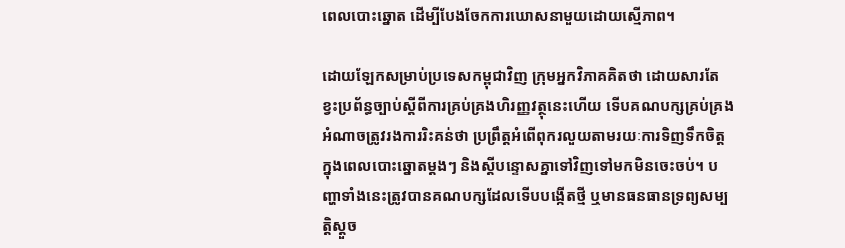ពេលបោះឆ្នោត ដើម្បីបែងចែកការឃោសនាមួយដោយស្មើភាព។

ដោយឡែកសម្រាប់ប្រទេសកម្ពុជាវិញ ក្រុមអ្នកវិភាគគិតថា ដោយសារតែខ្វះប្រព័ន្ធច្បាប់ស្ដីពីការគ្រប់គ្រងហិរញ្ញវត្ថុនេះហើយ ទើបគណបក្សគ្រប់គ្រងអំណាចត្រូវរងការរិះគន់ថា ប្រព្រឹត្តអំពើពុករលួយតាមរយៈការទិញទឹកចិត្តក្នុងពេលបោះឆ្នោតម្តងៗ និងស្ដីបន្ទោសគ្នាទៅវិញទៅមកមិនចេះចប់។ បញ្ហាទាំងនេះត្រូវបានគណបក្សដែលទើបបង្កើតថ្មី ឬមានធនធានទ្រព្យសម្បត្តិស្ដួច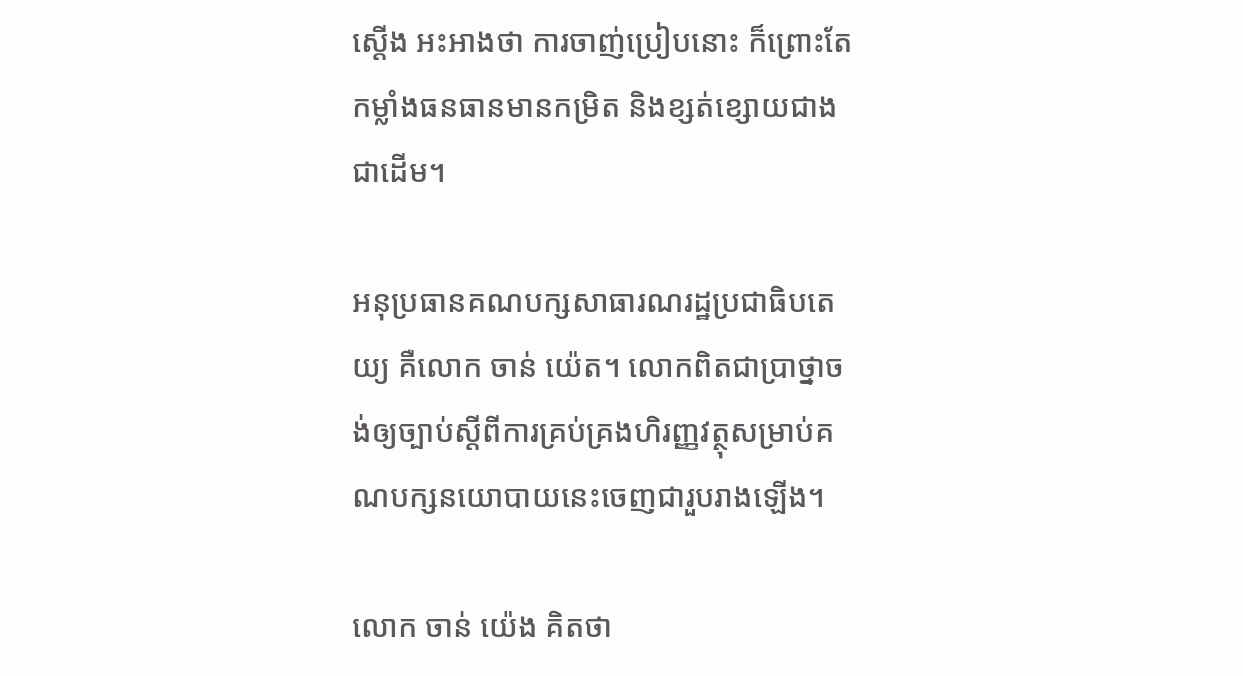ស្ដើង អះអាងថា ការចាញ់ប្រៀបនោះ ក៏ព្រោះតែកម្លាំងធនធានមានកម្រិត និងខ្សត់ខ្សោយជាងជាដើម។

អនុប្រធានគណបក្សសាធារណរដ្ឋប្រជាធិបតេយ្យ គឺលោក ចាន់ យ៉េត។ លោកពិតជាប្រាថ្នាចង់ឲ្យច្បាប់ស្តីពីការគ្រប់គ្រងហិរញ្ញវត្ថុសម្រាប់គណបក្សនយោបាយនេះចេញជារួបរាងឡើង។

លោក ចាន់ យ៉េង គិតថា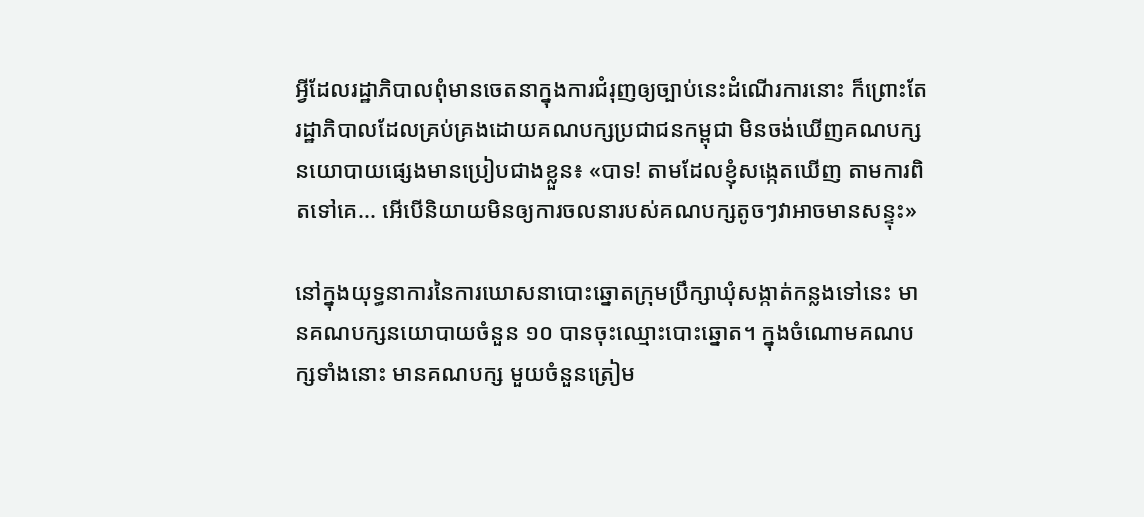អ្វីដែលរដ្ឋាភិបាលពុំមានចេតនាក្នុងការជំរុញឲ្យច្បាប់នេះដំណើរការនោះ ក៏ព្រោះតែរដ្ឋាភិបាលដែលគ្រប់គ្រងដោយគណបក្សប្រជាជនកម្ពុជា មិនចង់ឃើញគណបក្សនយោបាយផ្សេងមានប្រៀបជាងខ្លួន៖ «បាទ! តាមដែលខ្ញុំសង្កេតឃើញ តាមការពិតទៅគេ... អើបើនិយាយមិនឲ្យការចលនារបស់គណបក្សតូចៗវាអាចមានសន្ទុះ»

នៅក្នុងយុទ្ធនាការនៃការឃោសនាបោះឆ្នោតក្រុមប្រឹក្សាឃុំសង្កាត់កន្លងទៅនេះ មានគណបក្សនយោបាយចំនួន ១០ បានចុះឈ្មោះបោះឆ្នោត។ ក្នុងចំណោមគណបក្សទាំងនោះ មានគណបក្ស មួយចំនួនត្រៀម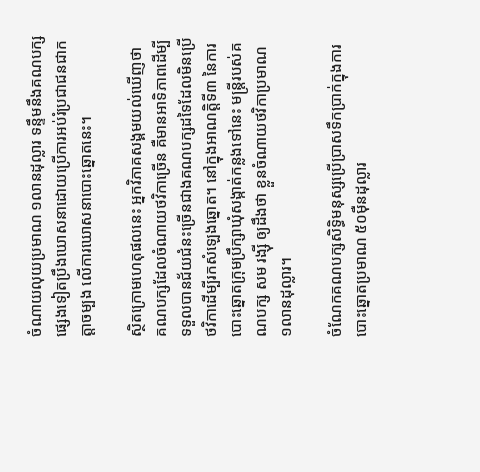ចំណាយលុយប្រមាណ ១លានដុល្លារ ទន្ទឹមនឹងគណបក្សផ្សេងទៀតប្រឹងឃោសនាដោយប្រើការអប់រំប្រជាជនជាកត្តាចម្បង លើការឃោសនាបោះឆ្នោតនេះ។

ស្ថិតក្រោមហេតុផលនេះ អ្នកវិភាគសង្គមយល់ឃើញថា គណបក្សដែលចំណាយថវិកាច្រើន គឺមានអាទិភាពដើម្បីទទួលបានជ័យជំនះច្រើនជាងគណបក្សដទៃដែលមិនប្រើថវិកាដើម្បីរកសំឡេងឆ្នោត។ នៅក្នុងអាណត្តិទី៣ នៃការបោះឆ្នោតក្រុមប្រឹក្សាឃុំសង្កាត់កន្លងទៅនេះ មន្ត្រីរបស់គណបក្ស សម រង្ស៊ី ឲ្យដឹងថា ខ្លួនចំណាយថវិកាប្រមាណ ១លានដុល្លារ។

ចំណែកគណបក្សសិទ្ធិមនុស្សប្រើប្រាសទឹកប្រាក់ក្នុងការបោះឆ្នោតប្រមាណ ៥០ម៉ឺនដុល្លារ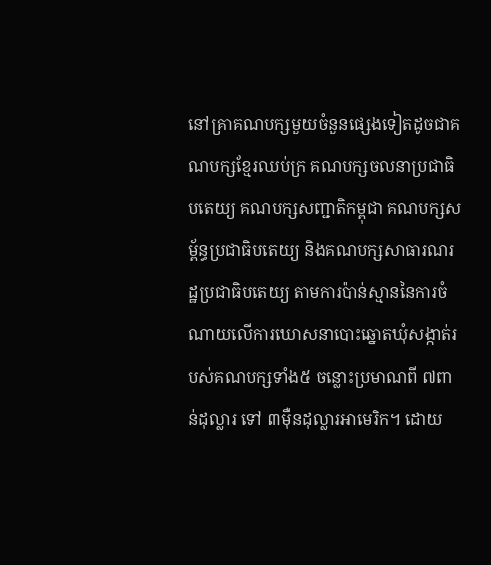នៅគ្រាគណបក្សមួយចំនួនផ្សេងទៀតដូចជាគណបក្សខ្មែរឈប់ក្រ គណបក្សចលនាប្រជាធិបតេយ្យ គណបក្សសញ្ជាតិកម្ពុជា គណបក្សសម្ព័ន្ធប្រជាធិបតេយ្យ និងគណបក្សសាធារណរដ្ឋប្រជាធិបតេយ្យ តាមការប៉ាន់ស្មាននៃការចំណាយលើការឃោសនាបោះឆ្នោតឃុំសង្កាត់របស់គណបក្សទាំង៥ ចន្លោះប្រមាណពី ៧ពាន់ដុល្លារ ទៅ ៣ម៉ឺនដុល្លារអាមេរិក។ ដោយ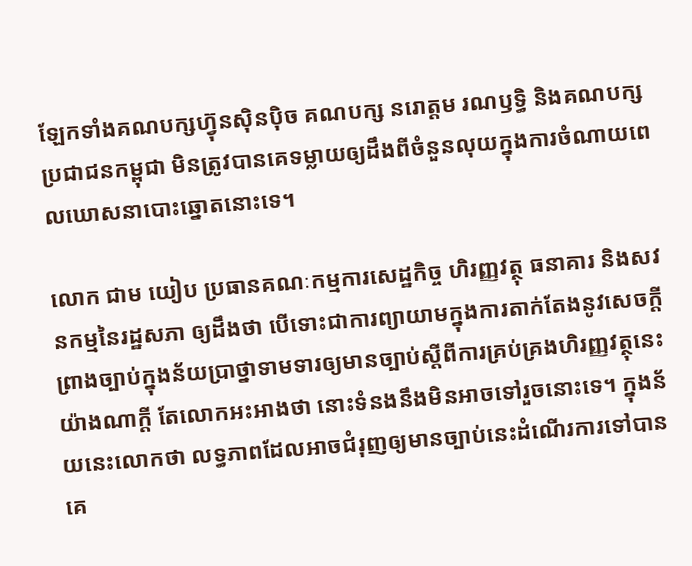ឡែកទាំងគណបក្សហ៊្វុនស៊ិនប៉ិច គណបក្ស នរោត្តម រណឫទ្ធិ និងគណបក្សប្រជាជនកម្ពុជា មិនត្រូវបានគេទម្លាយឲ្យដឹងពីចំនួនលុយក្នុងការចំណាយពេលឃោសនាបោះឆ្នោតនោះទេ។

លោក ជាម យៀប ប្រធានគណៈកម្មការសេដ្ឋកិច្ច ហិរញ្ញវត្ថុ ធនាគារ និងសវនកម្មនៃរដ្ឋសភា ឲ្យដឹងថា បើទោះជាការព្យាយាមក្នុងការតាក់តែងនូវសេចក្ដីព្រាងច្បាប់ក្នុងន័យប្រាថ្នាទាមទារឲ្យមានច្បាប់ស្តីពីការគ្រប់គ្រងហិរញ្ញវត្ថុនេះយ៉ាងណាក្ដី តែលោកអះអាងថា នោះទំនងនឹងមិនអាចទៅរួចនោះទេ។ ក្នុងន័យនេះលោកថា លទ្ធភាពដែលអាចជំរុញឲ្យមានច្បាប់នេះដំណើរការទៅបាន គេ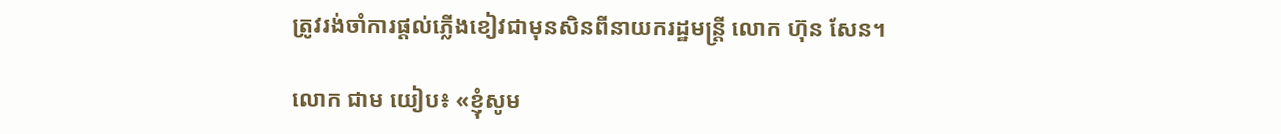ត្រូវរង់ចាំការផ្ដល់ភ្លើងខៀវជាមុនសិនពីនាយករដ្ឋមន្ត្រី លោក ហ៊ុន សែន។

លោក ជាម យៀប៖ «ខ្ញុំសូម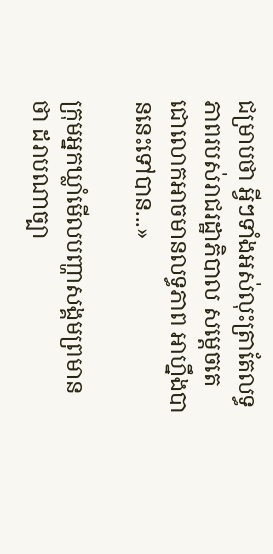ជម្រាបថា អ្វីៗទាំងអស់លុះត្រាតែលទ្ធភាពរបស់រាជរដ្ឋាភិបាល សម្ដេចតេជោលោកអាចមានលទ្ធភាព អាហ្នឹងបាននេះទៅបាន...»

ក្រុមអ្នកឃ្លាំមើលបញ្ហាសង្គមព្រមានថា ដរាបណាច្បា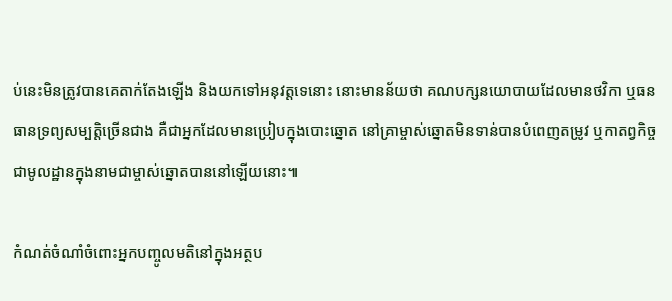ប់នេះមិនត្រូវបានគេតាក់តែងឡើង និងយកទៅអនុវត្តទេនោះ នោះមានន័យថា គណបក្សនយោបាយដែលមានថវិកា ឬធនធានទ្រព្យសម្បត្តិច្រើនជាង គឺជាអ្នកដែលមានប្រៀបក្នុងបោះឆ្នោត នៅគ្រាម្ចាស់ឆ្នោតមិនទាន់បានបំពេញតម្រូវ ឬកាតព្វកិច្ចជាមូលដ្ឋានក្នុងនាមជាម្ចាស់ឆ្នោតបាននៅឡើយនោះ៕

កំណត់ចំណាំចំពោះអ្នកបញ្ចូលមតិនៅក្នុងអត្ថប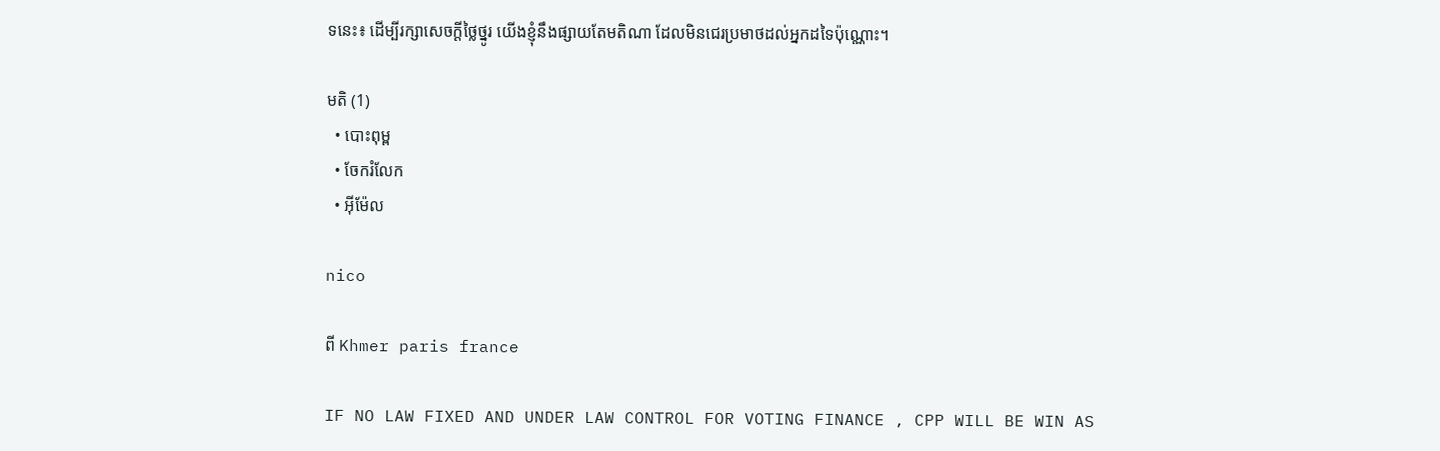ទនេះ៖ ដើម្បីរក្សាសេចក្ដីថ្លៃថ្នូរ យើងខ្ញុំនឹងផ្សាយតែមតិណា ដែលមិនជេរប្រមាថដល់អ្នកដទៃប៉ុណ្ណោះ។

មតិ (1)
  • បោះពុម្ព
  • ចែករំលែក
  • អ៊ីម៉ែល

nico

ពី Khmer paris france

IF NO LAW FIXED AND UNDER LAW CONTROL FOR VOTING FINANCE , CPP WILL BE WIN AS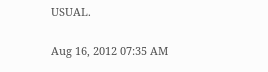USUAL.

Aug 16, 2012 07:35 AM